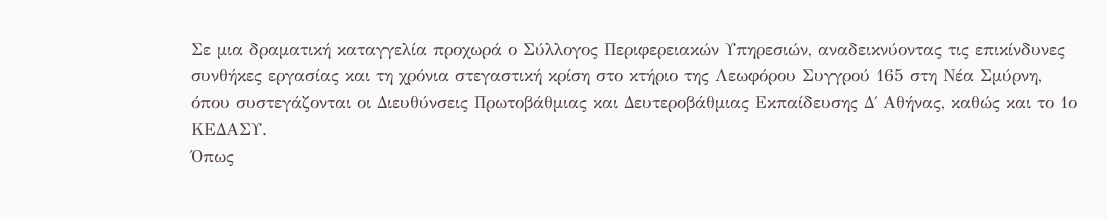Σε μια δραματική καταγγελία προχωρά ο Σύλλογος Περιφερειακών Υπηρεσιών, αναδεικνύοντας τις επικίνδυνες συνθήκες εργασίας και τη χρόνια στεγαστική κρίση στο κτήριο της Λεωφόρου Συγγρού 165 στη Νέα Σμύρνη, όπου συστεγάζονται οι Διευθύνσεις Πρωτοβάθμιας και Δευτεροβάθμιας Εκπαίδευσης Δ΄ Αθήνας, καθώς και το 1ο ΚΕΔΑΣΥ.
Όπως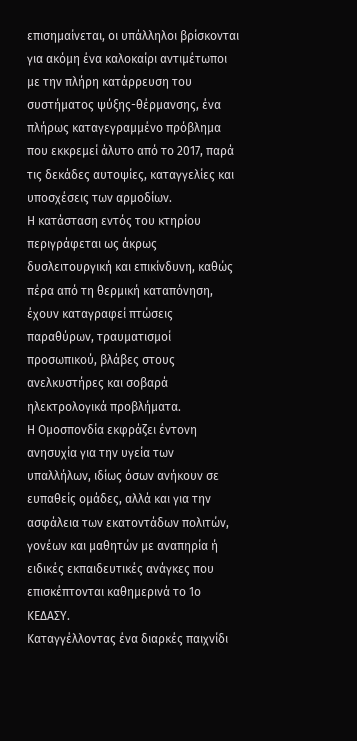επισημαίνεται, οι υπάλληλοι βρίσκονται για ακόμη ένα καλοκαίρι αντιμέτωποι με την πλήρη κατάρρευση του συστήματος ψύξης-θέρμανσης, ένα πλήρως καταγεγραμμένο πρόβλημα που εκκρεμεί άλυτο από το 2017, παρά τις δεκάδες αυτοψίες, καταγγελίες και υποσχέσεις των αρμοδίων.
Η κατάσταση εντός του κτηρίου περιγράφεται ως άκρως δυσλειτουργική και επικίνδυνη, καθώς πέρα από τη θερμική καταπόνηση, έχουν καταγραφεί πτώσεις παραθύρων, τραυματισμοί προσωπικού, βλάβες στους ανελκυστήρες και σοβαρά ηλεκτρολογικά προβλήματα.
Η Ομοσπονδία εκφράζει έντονη ανησυχία για την υγεία των υπαλλήλων, ιδίως όσων ανήκουν σε ευπαθείς ομάδες, αλλά και για την ασφάλεια των εκατοντάδων πολιτών, γονέων και μαθητών με αναπηρία ή ειδικές εκπαιδευτικές ανάγκες που επισκέπτονται καθημερινά το 1ο ΚΕΔΑΣΥ.
Καταγγέλλοντας ένα διαρκές παιχνίδι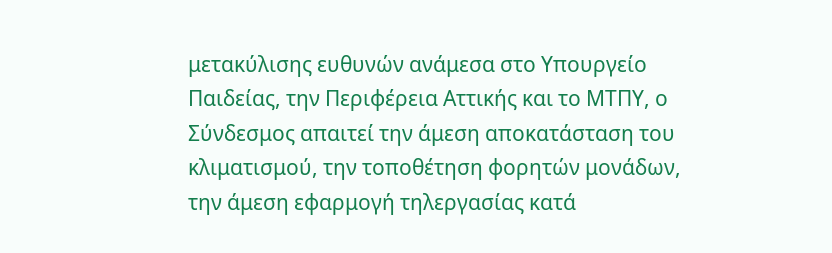μετακύλισης ευθυνών ανάμεσα στο Υπουργείο Παιδείας, την Περιφέρεια Αττικής και το ΜΤΠΥ, ο Σύνδεσμος απαιτεί την άμεση αποκατάσταση του κλιματισμού, την τοποθέτηση φορητών μονάδων, την άμεση εφαρμογή τηλεργασίας κατά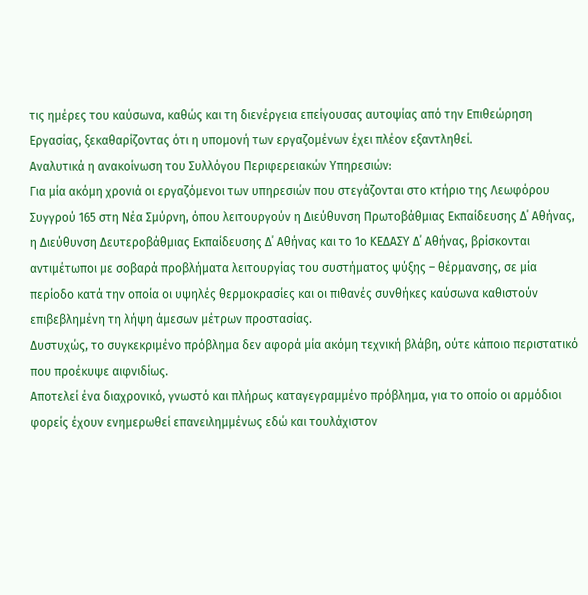τις ημέρες του καύσωνα, καθώς και τη διενέργεια επείγουσας αυτοψίας από την Επιθεώρηση Εργασίας, ξεκαθαρίζοντας ότι η υπομονή των εργαζομένων έχει πλέον εξαντληθεί.
Αναλυτικά η ανακοίνωση του Συλλόγου Περιφερειακών Υπηρεσιών:
Για μία ακόμη χρονιά οι εργαζόμενοι των υπηρεσιών που στεγάζονται στο κτήριο της Λεωφόρου Συγγρού 165 στη Νέα Σμύρνη, όπου λειτουργούν η Διεύθυνση Πρωτοβάθμιας Εκπαίδευσης Δ΄ Αθήνας, η Διεύθυνση Δευτεροβάθμιας Εκπαίδευσης Δ΄ Αθήνας και το 1ο ΚΕΔΑΣΥ Δ΄ Αθήνας, βρίσκονται αντιμέτωποι με σοβαρά προβλήματα λειτουργίας του συστήματος ψύξης – θέρμανσης, σε μία περίοδο κατά την οποία οι υψηλές θερμοκρασίες και οι πιθανές συνθήκες καύσωνα καθιστούν επιβεβλημένη τη λήψη άμεσων μέτρων προστασίας.
Δυστυχώς, το συγκεκριμένο πρόβλημα δεν αφορά μία ακόμη τεχνική βλάβη, ούτε κάποιο περιστατικό που προέκυψε αιφνιδίως.
Αποτελεί ένα διαχρονικό, γνωστό και πλήρως καταγεγραμμένο πρόβλημα, για το οποίο οι αρμόδιοι φορείς έχουν ενημερωθεί επανειλημμένως εδώ και τουλάχιστον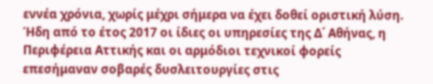εννέα χρόνια, χωρίς μέχρι σήμερα να έχει δοθεί οριστική λύση.
Ήδη από το έτος 2017 οι ίδιες οι υπηρεσίες της Δ΄ Αθήνας, η Περιφέρεια Αττικής και οι αρμόδιοι τεχνικοί φορείς επεσήμαναν σοβαρές δυσλειτουργίες στις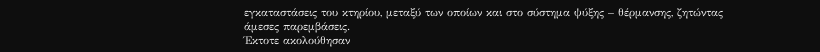εγκαταστάσεις του κτηρίου, μεταξύ των οποίων και στο σύστημα ψύξης – θέρμανσης, ζητώντας άμεσες παρεμβάσεις.
Έκτοτε ακολούθησαν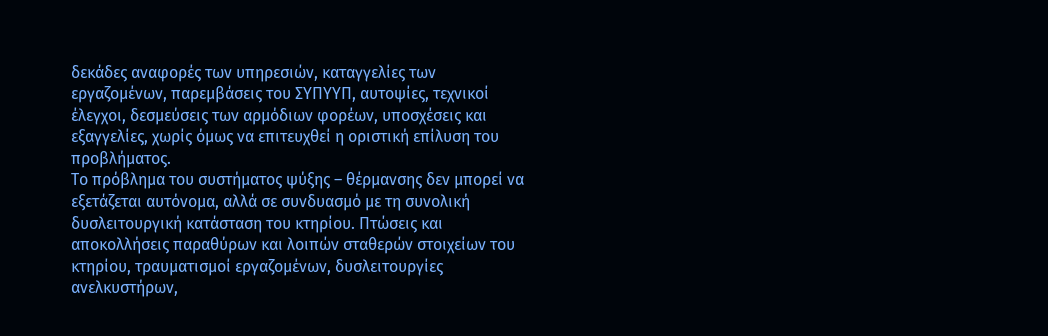δεκάδες αναφορές των υπηρεσιών, καταγγελίες των εργαζομένων, παρεμβάσεις του ΣΥΠΥΥΠ, αυτοψίες, τεχνικοί έλεγχοι, δεσμεύσεις των αρμόδιων φορέων, υποσχέσεις και εξαγγελίες, χωρίς όμως να επιτευχθεί η οριστική επίλυση του προβλήματος.
Το πρόβλημα του συστήματος ψύξης – θέρμανσης δεν μπορεί να εξετάζεται αυτόνομα, αλλά σε συνδυασμό με τη συνολική δυσλειτουργική κατάσταση του κτηρίου. Πτώσεις και αποκολλήσεις παραθύρων και λοιπών σταθερών στοιχείων του κτηρίου, τραυματισμοί εργαζομένων, δυσλειτουργίες ανελκυστήρων,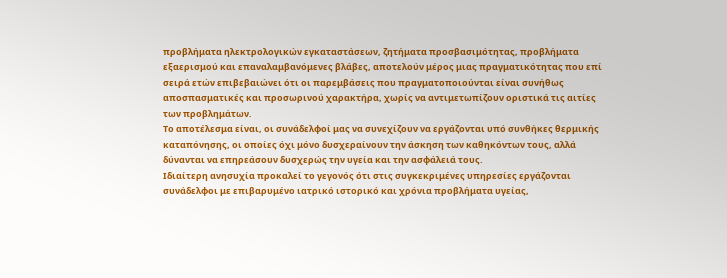προβλήματα ηλεκτρολογικών εγκαταστάσεων, ζητήματα προσβασιμότητας, προβλήματα εξαερισμού και επαναλαμβανόμενες βλάβες, αποτελούν μέρος μιας πραγματικότητας που επί σειρά ετών επιβεβαιώνει ότι οι παρεμβάσεις που πραγματοποιούνται είναι συνήθως αποσπασματικές και προσωρινού χαρακτήρα, χωρίς να αντιμετωπίζουν οριστικά τις αιτίες των προβλημάτων.
Το αποτέλεσμα είναι, οι συνάδελφοί μας να συνεχίζουν να εργάζονται υπό συνθήκες θερμικής καταπόνησης, οι οποίες όχι μόνο δυσχεραίνουν την άσκηση των καθηκόντων τους, αλλά δύνανται να επηρεάσουν δυσχερώς την υγεία και την ασφάλειά τους.
Ιδιαίτερη ανησυχία προκαλεί το γεγονός ότι στις συγκεκριμένες υπηρεσίες εργάζονται συνάδελφοι με επιβαρυμένο ιατρικό ιστορικό και χρόνια προβλήματα υγείας,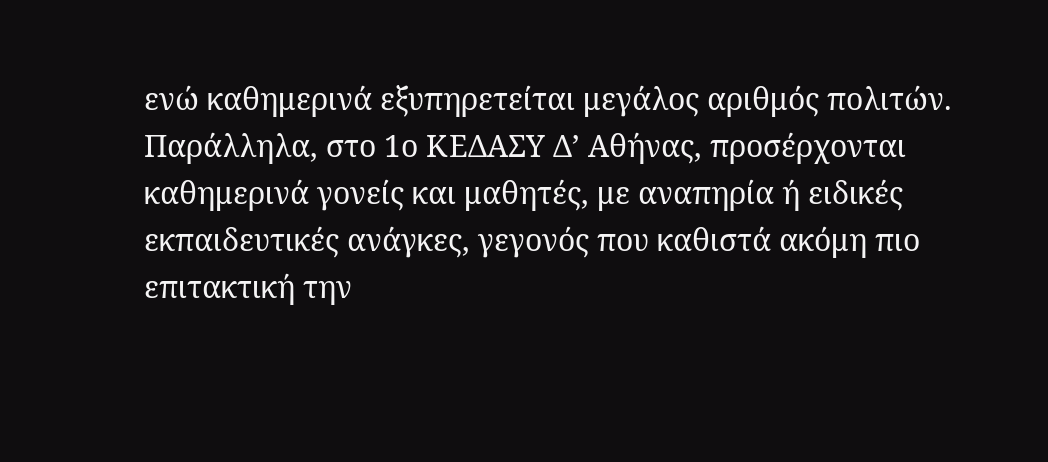ενώ καθημερινά εξυπηρετείται μεγάλος αριθμός πολιτών. Παράλληλα, στο 1ο ΚΕΔΑΣΥ Δ’ Αθήνας, προσέρχονται καθημερινά γονείς και μαθητές, με αναπηρία ή ειδικές εκπαιδευτικές ανάγκες, γεγονός που καθιστά ακόμη πιο επιτακτική την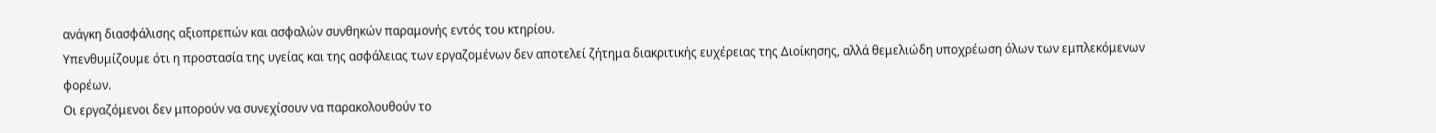ανάγκη διασφάλισης αξιοπρεπών και ασφαλών συνθηκών παραμονής εντός του κτηρίου.
Υπενθυμίζουμε ότι η προστασία της υγείας και της ασφάλειας των εργαζομένων δεν αποτελεί ζήτημα διακριτικής ευχέρειας της Διοίκησης, αλλά θεμελιώδη υποχρέωση όλων των εμπλεκόμενων φορέων.
Οι εργαζόμενοι δεν μπορούν να συνεχίσουν να παρακολουθούν το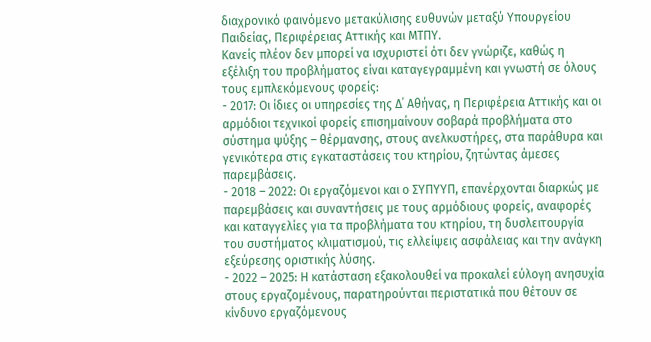διαχρονικό φαινόμενο μετακύλισης ευθυνών μεταξύ Υπουργείου Παιδείας, Περιφέρειας Αττικής και ΜΤΠΥ.
Κανείς πλέον δεν μπορεί να ισχυριστεί ότι δεν γνώριζε, καθώς η εξέλιξη του προβλήματος είναι καταγεγραμμένη και γνωστή σε όλους τους εμπλεκόμενους φορείς:
- 2017: Οι ίδιες οι υπηρεσίες της Δ΄ Αθήνας, η Περιφέρεια Αττικής και οι αρμόδιοι τεχνικοί φορείς επισημαίνουν σοβαρά προβλήματα στο σύστημα ψύξης – θέρμανσης, στους ανελκυστήρες, στα παράθυρα και γενικότερα στις εγκαταστάσεις του κτηρίου, ζητώντας άμεσες παρεμβάσεις.
- 2018 – 2022: Οι εργαζόμενοι και ο ΣΥΠΥΥΠ, επανέρχονται διαρκώς με παρεμβάσεις και συναντήσεις με τους αρμόδιους φορείς, αναφορές και καταγγελίες για τα προβλήματα του κτηρίου, τη δυσλειτουργία του συστήματος κλιματισμού, τις ελλείψεις ασφάλειας και την ανάγκη εξεύρεσης οριστικής λύσης.
- 2022 – 2025: Η κατάσταση εξακολουθεί να προκαλεί εύλογη ανησυχία στους εργαζομένους, παρατηρούνται περιστατικά που θέτουν σε κίνδυνο εργαζόμενους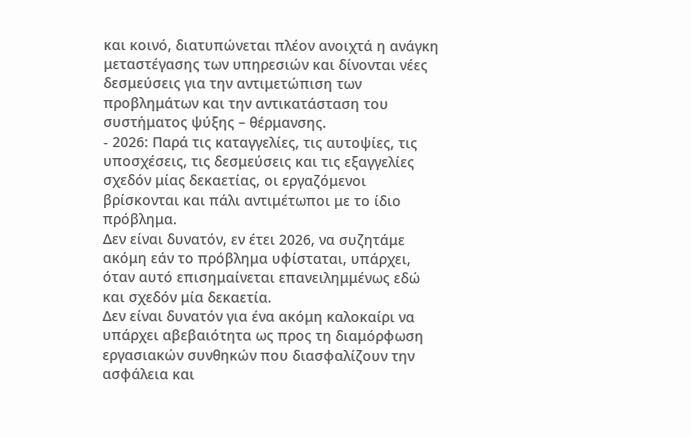και κοινό, διατυπώνεται πλέον ανοιχτά η ανάγκη μεταστέγασης των υπηρεσιών και δίνονται νέες δεσμεύσεις για την αντιμετώπιση των προβλημάτων και την αντικατάσταση του συστήματος ψύξης – θέρμανσης.
- 2026: Παρά τις καταγγελίες, τις αυτοψίες, τις υποσχέσεις, τις δεσμεύσεις και τις εξαγγελίες σχεδόν μίας δεκαετίας, οι εργαζόμενοι βρίσκονται και πάλι αντιμέτωποι με το ίδιο πρόβλημα.
Δεν είναι δυνατόν, εν έτει 2026, να συζητάμε ακόμη εάν το πρόβλημα υφίσταται, υπάρχει, όταν αυτό επισημαίνεται επανειλημμένως εδώ και σχεδόν μία δεκαετία.
Δεν είναι δυνατόν για ένα ακόμη καλοκαίρι να υπάρχει αβεβαιότητα ως προς τη διαμόρφωση εργασιακών συνθηκών που διασφαλίζουν την ασφάλεια και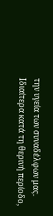την υγεία των συναδέλφων μας.
Ιδιαίτερα κατά τη θερινή περίοδο,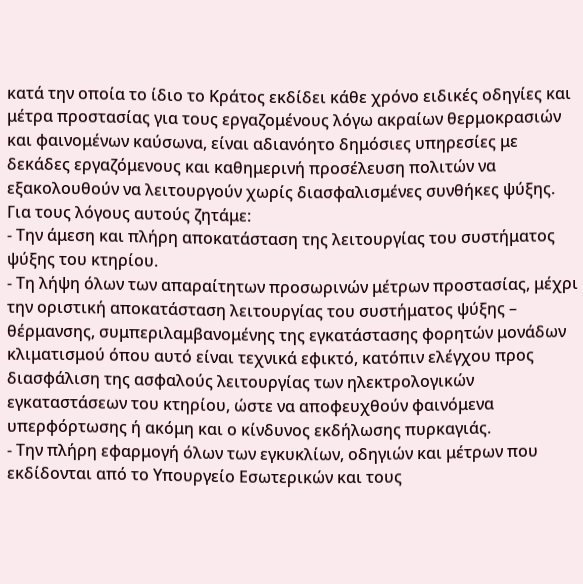κατά την οποία το ίδιο το Κράτος εκδίδει κάθε χρόνο ειδικές οδηγίες και μέτρα προστασίας για τους εργαζομένους λόγω ακραίων θερμοκρασιών και φαινομένων καύσωνα, είναι αδιανόητο δημόσιες υπηρεσίες με δεκάδες εργαζόμενους και καθημερινή προσέλευση πολιτών να εξακολουθούν να λειτουργούν χωρίς διασφαλισμένες συνθήκες ψύξης.
Για τους λόγους αυτούς ζητάμε:
- Την άμεση και πλήρη αποκατάσταση της λειτουργίας του συστήματος ψύξης του κτηρίου.
- Τη λήψη όλων των απαραίτητων προσωρινών μέτρων προστασίας, μέχρι την οριστική αποκατάσταση λειτουργίας του συστήματος ψύξης – θέρμανσης, συμπεριλαμβανομένης της εγκατάστασης φορητών μονάδων κλιματισμού όπου αυτό είναι τεχνικά εφικτό, κατόπιν ελέγχου προς διασφάλιση της ασφαλούς λειτουργίας των ηλεκτρολογικών εγκαταστάσεων του κτηρίου, ώστε να αποφευχθούν φαινόμενα υπερφόρτωσης ή ακόμη και ο κίνδυνος εκδήλωσης πυρκαγιάς.
- Την πλήρη εφαρμογή όλων των εγκυκλίων, οδηγιών και μέτρων που εκδίδονται από το Υπουργείο Εσωτερικών και τους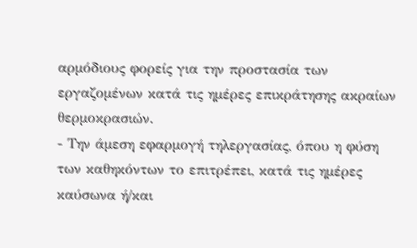αρμόδιους φορείς για την προστασία των εργαζομένων κατά τις ημέρες επικράτησης ακραίων θερμοκρασιών.
- Την άμεση εφαρμογή τηλεργασίας, όπου η φύση των καθηκόντων το επιτρέπει, κατά τις ημέρες καύσωνα ή/και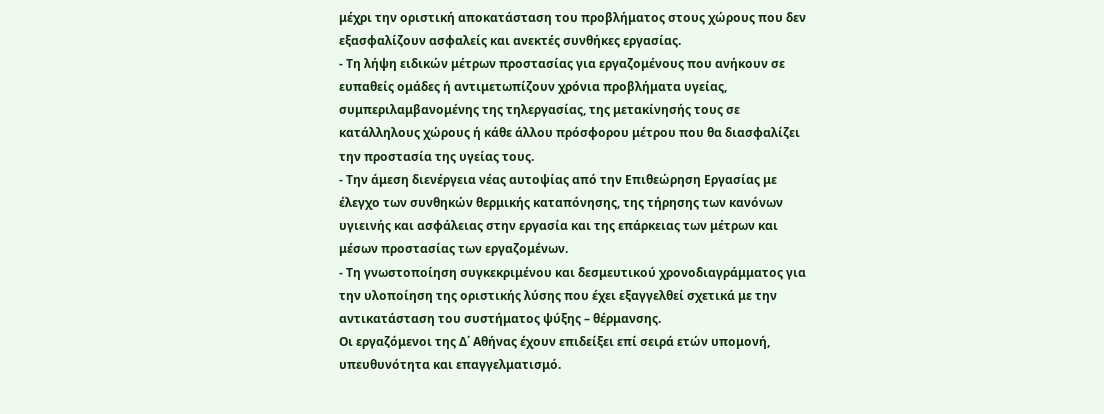μέχρι την οριστική αποκατάσταση του προβλήματος στους χώρους που δεν εξασφαλίζουν ασφαλείς και ανεκτές συνθήκες εργασίας.
- Τη λήψη ειδικών μέτρων προστασίας για εργαζομένους που ανήκουν σε ευπαθείς ομάδες ή αντιμετωπίζουν χρόνια προβλήματα υγείας, συμπεριλαμβανομένης της τηλεργασίας, της μετακίνησής τους σε κατάλληλους χώρους ή κάθε άλλου πρόσφορου μέτρου που θα διασφαλίζει την προστασία της υγείας τους.
- Την άμεση διενέργεια νέας αυτοψίας από την Επιθεώρηση Εργασίας με έλεγχο των συνθηκών θερμικής καταπόνησης, της τήρησης των κανόνων υγιεινής και ασφάλειας στην εργασία και της επάρκειας των μέτρων και μέσων προστασίας των εργαζομένων.
- Τη γνωστοποίηση συγκεκριμένου και δεσμευτικού χρονοδιαγράμματος για την υλοποίηση της οριστικής λύσης που έχει εξαγγελθεί σχετικά με την αντικατάσταση του συστήματος ψύξης – θέρμανσης.
Οι εργαζόμενοι της Δ΄ Αθήνας έχουν επιδείξει επί σειρά ετών υπομονή, υπευθυνότητα και επαγγελματισμό.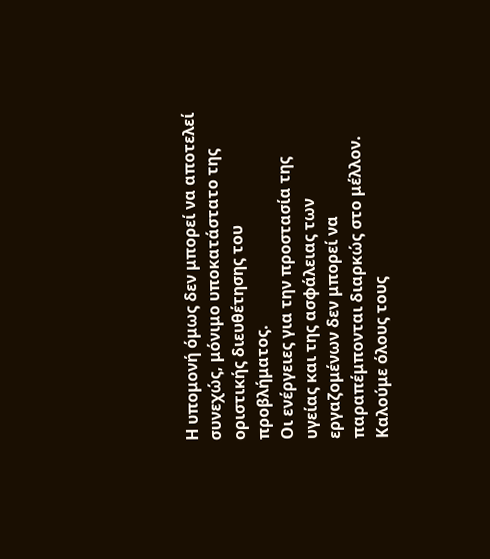Η υπομονή όμως δεν μπορεί να αποτελεί συνεχώς, μόνιμο υποκατάστατο της οριστικής διευθέτησης του προβλήματος.
Οι ενέργειες για την προστασία της υγείας και της ασφάλειας των εργαζομένων δεν μπορεί να παραπέμπονται διαρκώς στο μέλλον.
Καλούμε όλους τους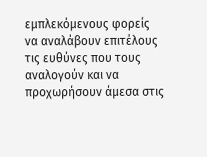εμπλεκόμενους φορείς να αναλάβουν επιτέλους τις ευθύνες που τους αναλογούν και να προχωρήσουν άμεσα στις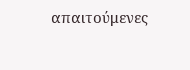απαιτούμενες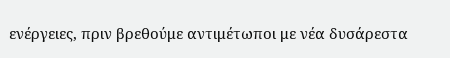ενέργειες, πριν βρεθούμε αντιμέτωποι με νέα δυσάρεστα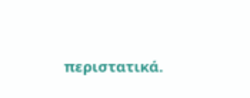περιστατικά.